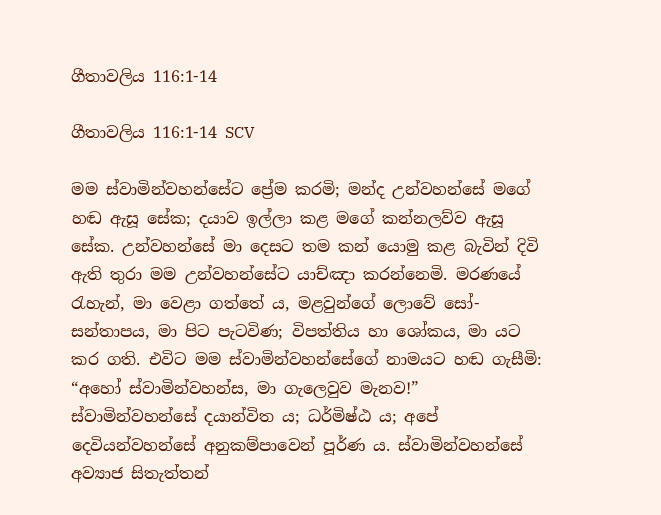ගීතාවලිය 116:1-14

ගීතාවලිය 116:1-14 SCV

මම ස්වාමින්වහන්සේට ප්‍රේම කරමි; මන්ද උන්වහන්සේ මගේ හඬ ඇසූ සේක; දයාව ඉල්ලා කළ මගේ කන්නලව්ව ඇසූ සේක. උන්වහන්සේ මා දෙසට තම කන් යොමු කළ බැවින් දිවි ඇති තුරා මම උන්වහන්සේට යාච්ඤා කරන්නෙමි. මරණයේ රැහැන්, මා වෙළා ගත්තේ ය, මළවුන්ගේ ලොවේ සෝ-සන්තාපය, මා පිට පැටවිණ; විපත්තිය හා ශෝකය, මා යට කර ගති. එවිට මම ස්වාමින්වහන්සේගේ නාමයට හඬ ගැසීමි: “අහෝ ස්වාමින්වහන්ස, මා ගැලෙවුව මැනව!” ස්වාමින්වහන්සේ දයාන්විත ය; ධර්මිෂ්ඨ ය; අපේ දෙවියන්වහන්සේ අනුකම්පාවෙන් පූර්ණ ය. ස්වාමින්වහන්සේ අව්‍යාජ සිතැත්තන්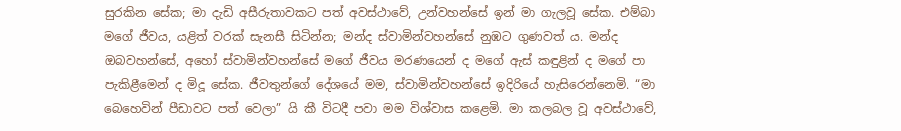සුරකින සේක; මා දැඩි අසීරුතාවකට පත් අවස්ථාවේ, උන්වහන්සේ ඉන් මා ගැලවූ සේක. එම්බා මගේ ජීවය, යළිත් වරක් සැනසී සිටින්න; මන්ද ස්වාමින්වහන්සේ නුඹට ගුණවත් ය. මන්ද ඔබවහන්සේ, අහෝ ස්වාමින්වහන්සේ මගේ ජීවය මරණයෙන් ද මගේ ඇස් කඳුළින් ද මගේ පා පැකිළීමෙන් ද මිදූ සේක. ජීවතුන්ගේ දේශයේ මම, ස්වාමින්වහන්සේ ඉදිරියේ හැසිරෙන්නෙමි. “මා බෙහෙවින් පීඩාවට පත් වෙලා” යි කී විටදී පවා මම විශ්වාස කළෙමි. මා කලබල වූ අවස්ථාවේ,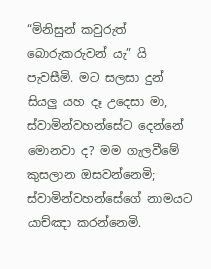“මිනිසුන් කවුරුත් බොරුකරුවන් යැ” යි පැවසීමි. මට සලසා දුන් සියලු යහ දෑ උදෙසා මා, ස්වාමින්වහන්සේට දෙන්නේ මොනවා ද? මම ගැලවීමේ කුසලාන ඔසවන්නෙමි; ස්වාමින්වහන්සේගේ නාමයට යාච්ඤා කරන්නෙමි.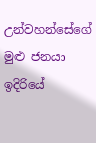උන්වහන්සේගේ මුළු ජනයා ඉදිරියේ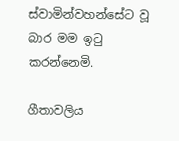ස්වාමින්වහන්සේට වූ බාර මම ඉටු කරන්නෙමි.

ගීතාවලිය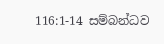116:1-14 සම්බන්ධව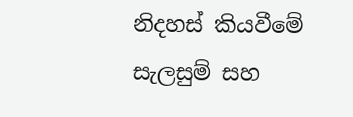නිදහස් කියවීමේ සැලසුම් සහ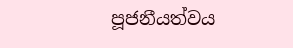පූජනීයත්වය